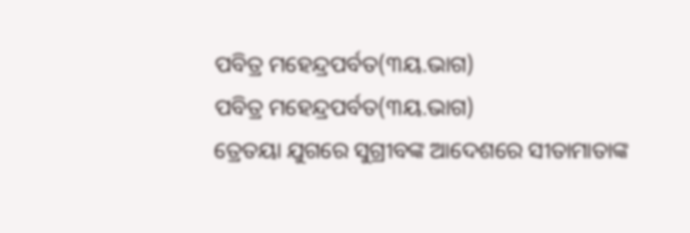ପବିତ୍ର ମହେନ୍ଦ୍ରପର୍ବତ(୩ୟ.ଭାଗ)
ପବିତ୍ର ମହେନ୍ଦ୍ରପର୍ବତ(୩ୟ.ଭାଗ)
ତ୍ରେତୟା ଯୁଗରେ ସୁଗ୍ରୀବଙ୍କ ଆଦେଶରେ ସୀତାମାତାଙ୍କ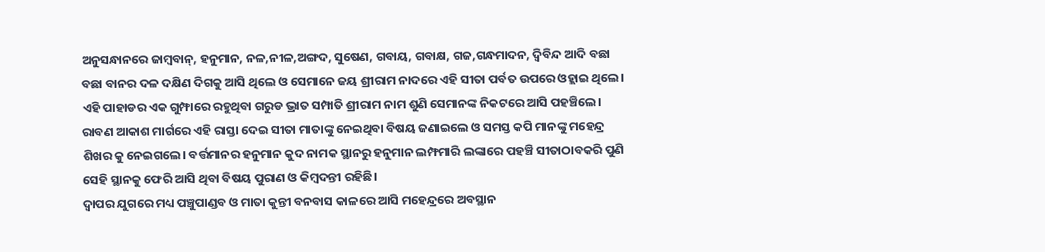ଅନୁସନ୍ଧାନରେ ଜାମ୍ବବାନ୍, ହନୁମାନ, ନଳ,ନୀଳ,ଅଙ୍ଗଦ, ସୁଷେଣ, ଗବାୟ, ଗବାକ୍ଷ, ଗଜ,ଗନ୍ଧମାଦନ, ଦ୍ବିବିନ୍ଦ ଆଦି ବଛା ବଛା ବାନର ଦଳ ଦକ୍ଷିଣ ଦିଗକୁ ଆସି ଥିଲେ ଓ ସେମାନେ ଜୟ ଶ୍ରୀରାମ ନାଦରେ ଏହି ସୀତା ପର୍ବତ ଉପରେ ଓହ୍ଲାଇ ଥିଲେ। ଏହି ପାହାଡର ଏକ ଗୁମ୍ଫାରେ ରହୁଥିବା ଗରୁଡ ଭ୍ରାତ ସମ୍ପାତି ଶ୍ରୀରାମ ନାମ ଶୁଣି ସେମାନଙ୍କ ନିକଟରେ ଆସି ପହଞ୍ଚିଲେ। ରାବଣ ଆକାଶ ମାର୍ଗରେ ଏହି ରାସ୍ତା ଦେଇ ସୀତା ମାତାଙ୍କୁ ନେଇଥିବା ବିଷୟ ଜଣାଇଲେ ଓ ସମସ୍ତ କପି ମାନଙ୍କୁ ମହେନ୍ଦ୍ର ଶିଖର କୁ ନେଇଗଲେ। ବର୍ତ୍ତମାନର ହନୁମାନ କୁଦ ନାମକ ସ୍ଥାନରୁ ହନୁମାନ ଲମ୍ଫମାରି ଲଙ୍କାରେ ପହଞ୍ଚି ସୀତାଠାବକରି ପୁଣି ସେହି ସ୍ଥାନକୁ ଫେରି ଆସି ଥିବା ବିଷୟ ପୁରାଣ ଓ କିମ୍ବଦନ୍ତୀ ରହିଛି।
ଦ୍ୱାପର ଯୁଗରେ ମଧ୍ୟ ପଞ୍ଚୁପାଣ୍ଡବ ଓ ମାତା କୁନ୍ତୀ ବନବାସ କାଳରେ ଆସି ମହେନ୍ଦ୍ରରେ ଅବସ୍ଥାନ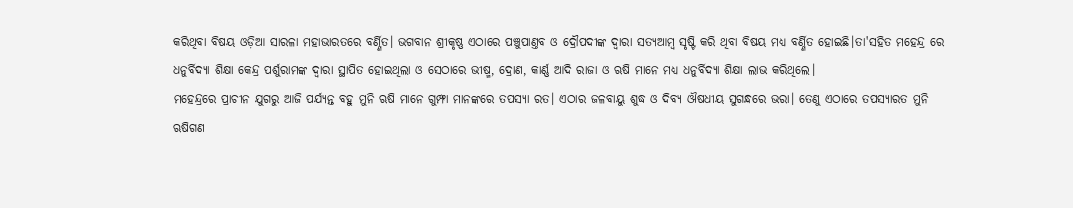କରିଥିବା ବିଷୟ ଓଡ଼ିଆ ସାରଳା ମହାଭାରତରେ ବର୍ଣ୍ଣିତ। ଭଗବାନ ଶ୍ରୀକୃଷ୍ଣ ଏଠାରେ ପଞ୍ଚୁପାଣ୍ତବ ଓ ଦ୍ରୌପଦୀଙ୍କ ଦ୍ଵାରା ସତ୍ୟଆମ୍ବ ସୃଷ୍ଟି କରି ଥିବା ବିଷୟ ମଧ୍ୟ ବର୍ଣ୍ଣିତ ହୋଇଛି।ତା'ସହିତ ମହେନ୍ଦ୍ର ରେ ଧନୁର୍ବିଦ୍ୟା ଶିକ୍ଷା କେନ୍ଦ୍ର ପର୍ଶୁରାମଙ୍କ ଦ୍ଵାରା ସ୍ଥାପିତ ହୋଇଥିଲା ଓ ସେଠାରେ ଭୀଷ୍ମ, ଦ୍ରୋଣ, କାର୍ଣ୍ଣ ଆଦି ରାଜା ଓ ଋଷି ମାନେ ମଧ୍ୟ ଧନୁର୍ବିଦ୍ୟା ଶିକ୍ଷା ଲାଭ କରିଥିଲେ।
ମହେନ୍ଦ୍ରରେ ପ୍ରାଚୀନ ଯୁଗରୁ ଆଜି ପର୍ଯ୍ୟନ୍ତ ବହୁ ମୁନି ଋଷି ମାନେ ଗୁମ୍ଫା ମାନଙ୍କରେ ତପସ୍ୟା ରତ। ଏଠାର ଜଳବାୟୁ ଶୁଦ୍ଧ ଓ ଦିବ୍ୟ ଔଷଧୀୟ ସୁଗନ୍ଧରେ ଭରା। ତେଣୁ ଏଠାରେ ତପସ୍ୟାରତ ମୁନି ଋଷିଗଣ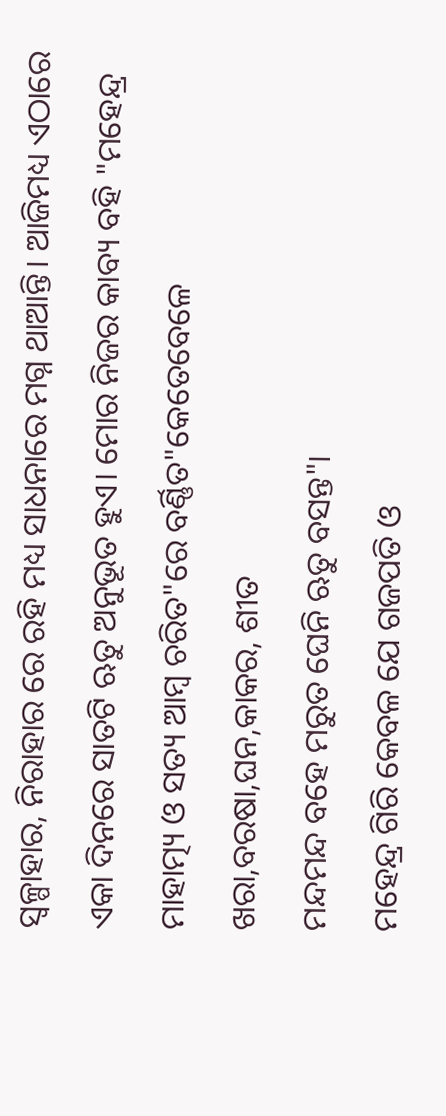ସ୍ୱଳ୍ପାହାର, ନିରାହାର ରେ ରହି ମଧ୍ୟ ସାଧନାରେ ମଗ୍ନ ଥାଆନ୍ତି। ଆଜିମଧ୍ୟ ଏଠାରେ ଏକା ଦିନରେ ସାତଟି ଋତୁ ଅନୁଭୂତ ହୁଏ। ମୋର ନିଜର କାବ୍ୟ ବହି "ମହେନ୍ଦ୍ର ମାହାତ୍ମ୍ୟ ଓ ସତ୍ୟ ଆମ୍ବ ଚରିତ"ରେ ବର୍ଣ୍ଣିତ"କେତେବେଳେ ଖରା,ବରଷା,ଘନ,କାକର, ଶୀତ
ମନ୍ଦମନ୍ଦ ବହେ ମରୁତ ଘେନି ଋତୁ ବସନ୍ତ"।
ମହେନ୍ଦ୍ର ଗିରି କେବଳ ଯେ ଗଜପତି ଓ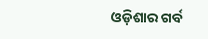ଓଡ଼ିଶାର ଗର୍ବ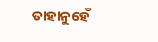ତାହାନୁହେଁ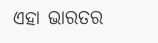ଏହା ଭାରତର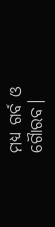ମଧ୍ୟ ଗର୍ବ ଓ ଗୋୖରବ।